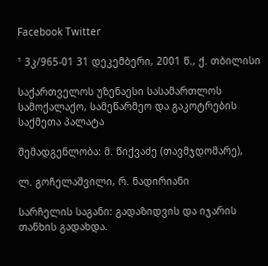Facebook Twitter

¹ 3კ/965-01 31 დეკემბერი, 2001 წ., ქ. თბილისი

საქართველოს უზენაესი სასამართლოს სამოქალაქო, სამეწარმეო და გაკოტრების საქმეთა პალატა

შემადგენლობა: მ. წიქვაძე (თავმჯდომარე),

ლ. გოჩელაშვილი, რ. ნადირიანი

სარჩელის საგანი: გადაზიდვის და იჯარის თანხის გადახდა.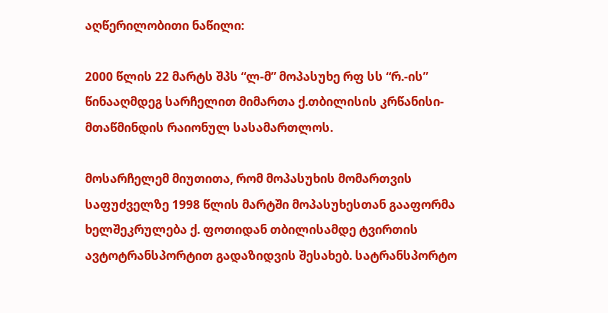აღწერილობითი ნაწილი:

2000 წლის 22 მარტს შპს “ლ-მ” მოპასუხე რფ სს “რ.-ის” წინააღმდეგ სარჩელით მიმართა ქ.თბილისის კრწანისი-მთაწმინდის რაიონულ სასამართლოს.

მოსარჩელემ მიუთითა, რომ მოპასუხის მომართვის საფუძველზე 1998 წლის მარტში მოპასუხესთან გააფორმა ხელშეკრულება ქ. ფოთიდან თბილისამდე ტვირთის ავტოტრანსპორტით გადაზიდვის შესახებ. სატრანსპორტო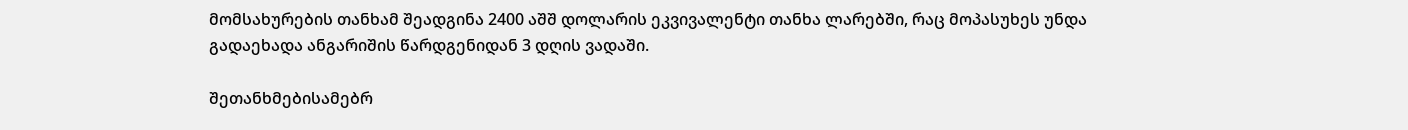მომსახურების თანხამ შეადგინა 2400 აშშ დოლარის ეკვივალენტი თანხა ლარებში, რაც მოპასუხეს უნდა გადაეხადა ანგარიშის წარდგენიდან 3 დღის ვადაში.

შეთანხმებისამებრ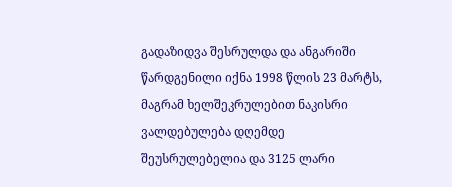გადაზიდვა შესრულდა და ანგარიში წარდგენილი იქნა 1998 წლის 23 მარტს, მაგრამ ხელშეკრულებით ნაკისრი ვალდებულება დღემდე შეუსრულებელია და 3125 ლარი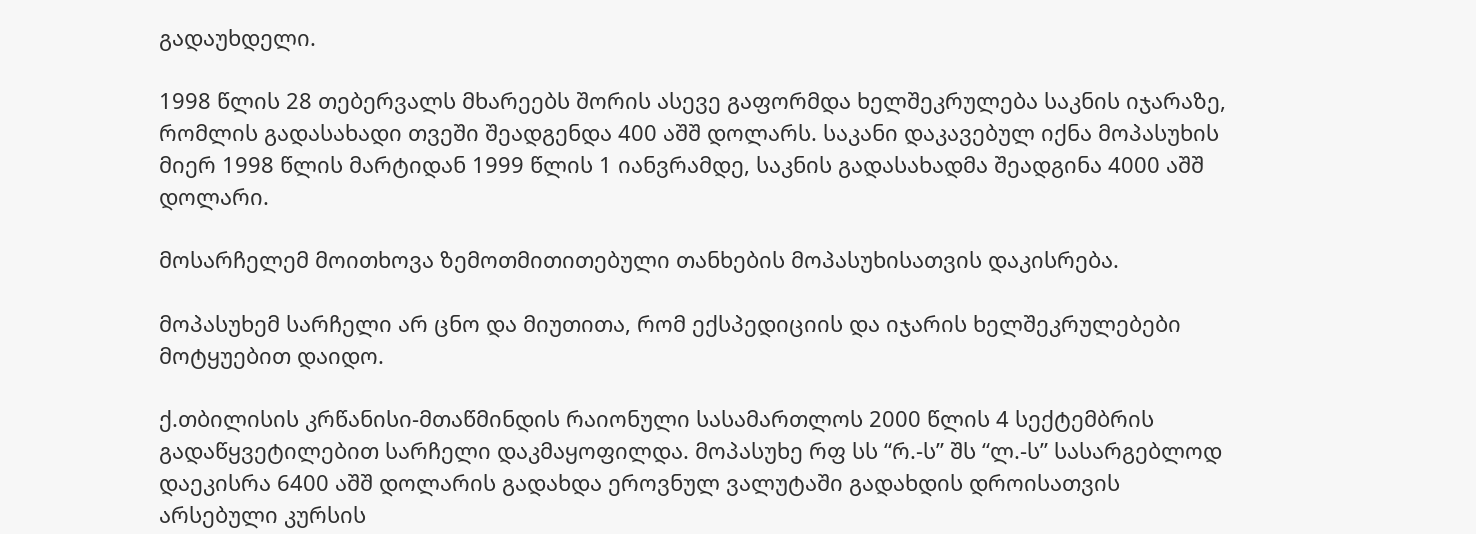გადაუხდელი.

1998 წლის 28 თებერვალს მხარეებს შორის ასევე გაფორმდა ხელშეკრულება საკნის იჯარაზე, რომლის გადასახადი თვეში შეადგენდა 400 აშშ დოლარს. საკანი დაკავებულ იქნა მოპასუხის მიერ 1998 წლის მარტიდან 1999 წლის 1 იანვრამდე, საკნის გადასახადმა შეადგინა 4000 აშშ დოლარი.

მოსარჩელემ მოითხოვა ზემოთმითითებული თანხების მოპასუხისათვის დაკისრება.

მოპასუხემ სარჩელი არ ცნო და მიუთითა, რომ ექსპედიციის და იჯარის ხელშეკრულებები მოტყუებით დაიდო.

ქ.თბილისის კრწანისი-მთაწმინდის რაიონული სასამართლოს 2000 წლის 4 სექტემბრის გადაწყვეტილებით სარჩელი დაკმაყოფილდა. მოპასუხე რფ სს “რ.-ს” შს “ლ.-ს” სასარგებლოდ დაეკისრა 6400 აშშ დოლარის გადახდა ეროვნულ ვალუტაში გადახდის დროისათვის არსებული კურსის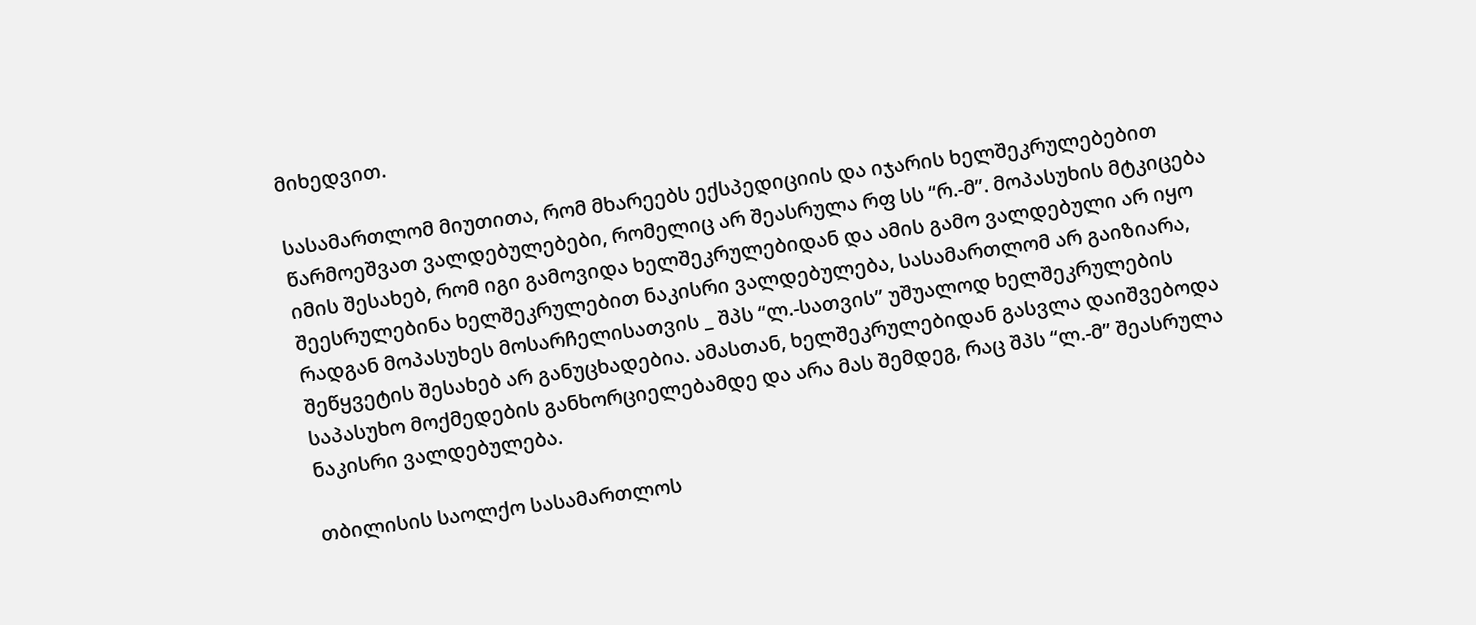მიხედვით.

სასამართლომ მიუთითა, რომ მხარეებს ექსპედიციის და იჯარის ხელშეკრულებებით წარმოეშვათ ვალდებულებები, რომელიც არ შეასრულა რფ სს “რ.-მ”. მოპასუხის მტკიცება იმის შესახებ, რომ იგი გამოვიდა ხელშეკრულებიდან და ამის გამო ვალდებული არ იყო შეესრულებინა ხელშეკრულებით ნაკისრი ვალდებულება, სასამართლომ არ გაიზიარა, რადგან მოპასუხეს მოსარჩელისათვის _ შპს “ლ.-სათვის” უშუალოდ ხელშეკრულების შეწყვეტის შესახებ არ განუცხადებია. ამასთან, ხელშეკრულებიდან გასვლა დაიშვებოდა საპასუხო მოქმედების განხორციელებამდე და არა მას შემდეგ, რაც შპს “ლ.-მ” შეასრულა ნაკისრი ვალდებულება.

თბილისის საოლქო სასამართლოს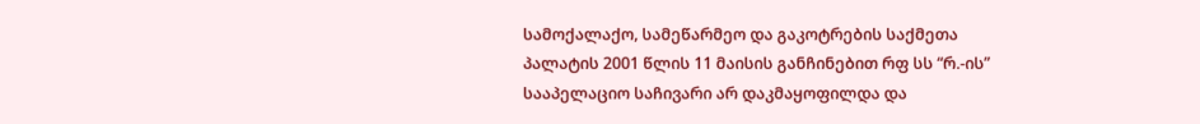სამოქალაქო, სამეწარმეო და გაკოტრების საქმეთა პალატის 2001 წლის 11 მაისის განჩინებით რფ სს “რ.-ის” სააპელაციო საჩივარი არ დაკმაყოფილდა და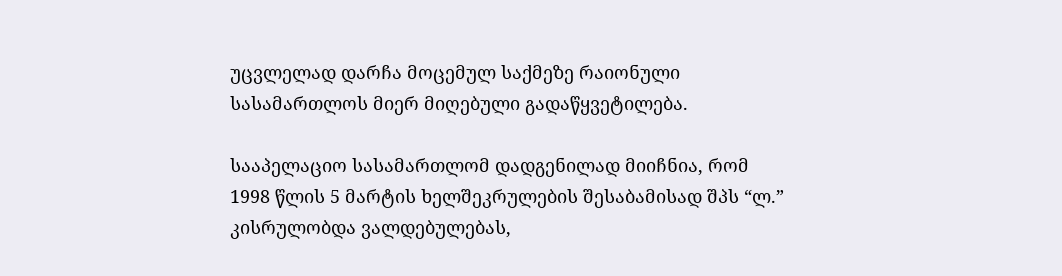უცვლელად დარჩა მოცემულ საქმეზე რაიონული სასამართლოს მიერ მიღებული გადაწყვეტილება.

სააპელაციო სასამართლომ დადგენილად მიიჩნია, რომ 1998 წლის 5 მარტის ხელშეკრულების შესაბამისად შპს “ლ.” კისრულობდა ვალდებულებას,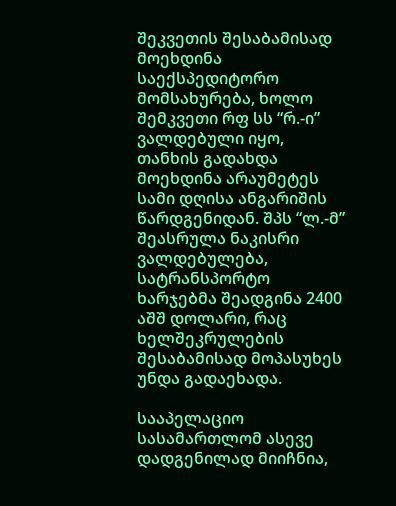შეკვეთის შესაბამისად მოეხდინა საექსპედიტორო მომსახურება, ხოლო შემკვეთი რფ სს “რ.-ი” ვალდებული იყო, თანხის გადახდა მოეხდინა არაუმეტეს სამი დღისა ანგარიშის წარდგენიდან. შპს “ლ.-მ” შეასრულა ნაკისრი ვალდებულება, სატრანსპორტო ხარჯებმა შეადგინა 2400 აშშ დოლარი, რაც ხელშეკრულების შესაბამისად მოპასუხეს უნდა გადაეხადა.

სააპელაციო სასამართლომ ასევე დადგენილად მიიჩნია,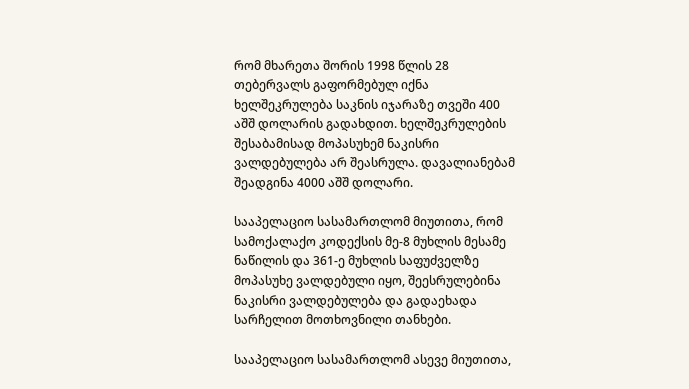რომ მხარეთა შორის 1998 წლის 28 თებერვალს გაფორმებულ იქნა ხელშეკრულება საკნის იჯარაზე თვეში 400 აშშ დოლარის გადახდით. ხელშეკრულების შესაბამისად მოპასუხემ ნაკისრი ვალდებულება არ შეასრულა. დავალიანებამ შეადგინა 4000 აშშ დოლარი.

სააპელაციო სასამართლომ მიუთითა, რომ სამოქალაქო კოდექსის მე-8 მუხლის მესამე ნაწილის და 361-ე მუხლის საფუძველზე მოპასუხე ვალდებული იყო, შეესრულებინა ნაკისრი ვალდებულება და გადაეხადა სარჩელით მოთხოვნილი თანხები.

სააპელაციო სასამართლომ ასევე მიუთითა,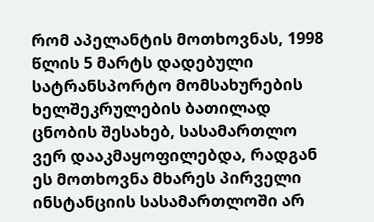რომ აპელანტის მოთხოვნას, 1998 წლის 5 მარტს დადებული სატრანსპორტო მომსახურების ხელშეკრულების ბათილად ცნობის შესახებ, სასამართლო ვერ დააკმაყოფილებდა, რადგან ეს მოთხოვნა მხარეს პირველი ინსტანციის სასამართლოში არ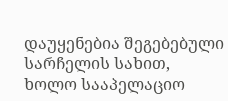დაუყენებია შეგებებული სარჩელის სახით, ხოლო სააპელაციო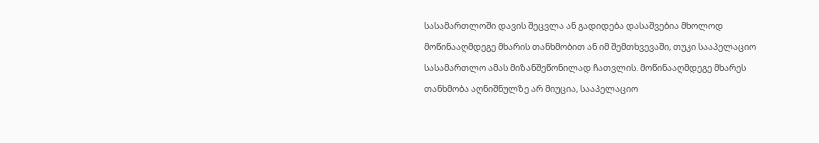სასამართლოში დავის შეცვლა ან გადიდება დასაშვებია მხოლოდ მოწინააღმდეგე მხარის თანხმობით ან იმ შემთხვევაში, თუკი სააპელაციო სასამართლო ამას მიზანშეწონილად ჩათვლის. მოწინააღმდეგე მხარეს თანხმობა აღნიშნულზე არ მიუცია, სააპელაციო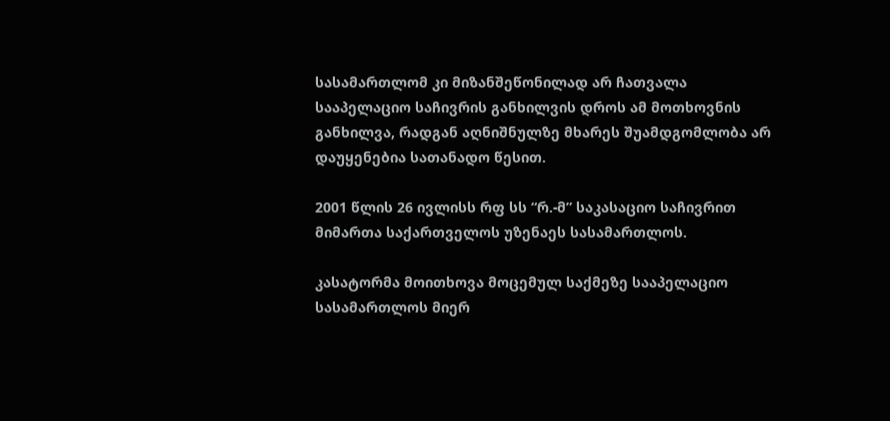სასამართლომ კი მიზანშეწონილად არ ჩათვალა სააპელაციო საჩივრის განხილვის დროს ამ მოთხოვნის განხილვა, რადგან აღნიშნულზე მხარეს შუამდგომლობა არ დაუყენებია სათანადო წესით.

2001 წლის 26 ივლისს რფ სს “რ.-მ” საკასაციო საჩივრით მიმართა საქართველოს უზენაეს სასამართლოს.

კასატორმა მოითხოვა მოცემულ საქმეზე სააპელაციო სასამართლოს მიერ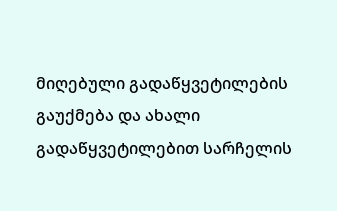მიღებული გადაწყვეტილების გაუქმება და ახალი გადაწყვეტილებით სარჩელის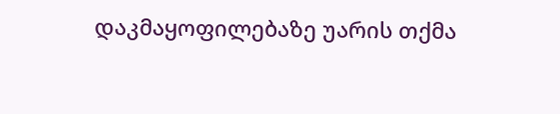დაკმაყოფილებაზე უარის თქმა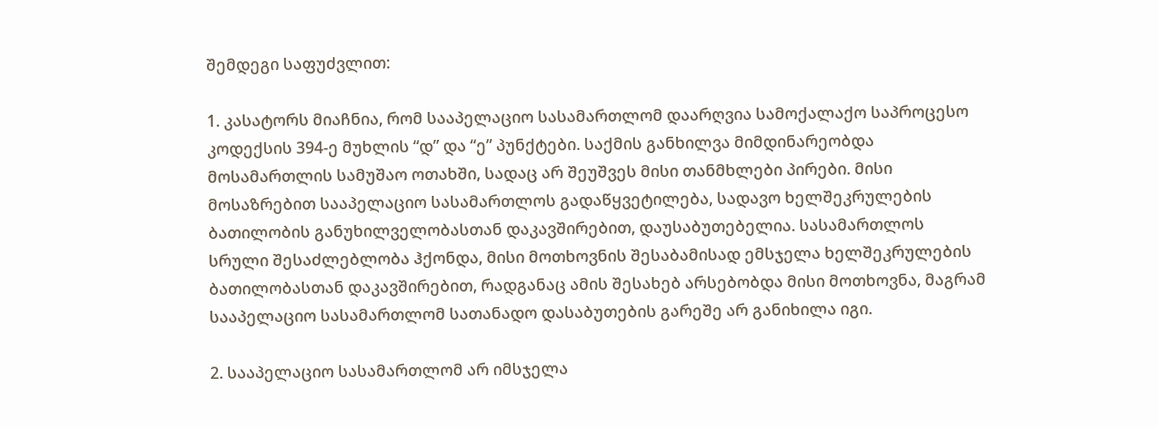შემდეგი საფუძვლით:

1. კასატორს მიაჩნია, რომ სააპელაციო სასამართლომ დაარღვია სამოქალაქო საპროცესო კოდექსის 394-ე მუხლის “დ” და “ე” პუნქტები. საქმის განხილვა მიმდინარეობდა მოსამართლის სამუშაო ოთახში, სადაც არ შეუშვეს მისი თანმხლები პირები. მისი მოსაზრებით სააპელაციო სასამართლოს გადაწყვეტილება, სადავო ხელშეკრულების ბათილობის განუხილველობასთან დაკავშირებით, დაუსაბუთებელია. სასამართლოს სრული შესაძლებლობა ჰქონდა, მისი მოთხოვნის შესაბამისად ემსჯელა ხელშეკრულების ბათილობასთან დაკავშირებით, რადგანაც ამის შესახებ არსებობდა მისი მოთხოვნა, მაგრამ სააპელაციო სასამართლომ სათანადო დასაბუთების გარეშე არ განიხილა იგი.

2. სააპელაციო სასამართლომ არ იმსჯელა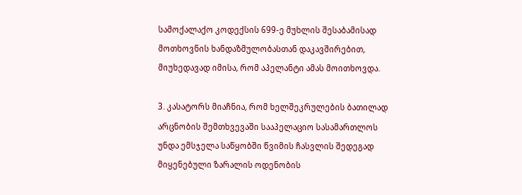სამოქალაქო კოდექსის 699-ე მუხლის შესაბამისად მოთხოვნის ხანდაზმულობასთან დაკავშირებით, მიუხედავად იმისა, რომ აპელანტი ამას მოითხოვდა.

3. კასატორს მიაჩნია, რომ ხელშეკრულების ბათილად არცნობის შემთხვევაში სააპელაციო სასამართლოს უნდა ემსჯელა საწყობში წვიმის ჩასვლის შედეგად მიყენებული ზარალის ოდენობის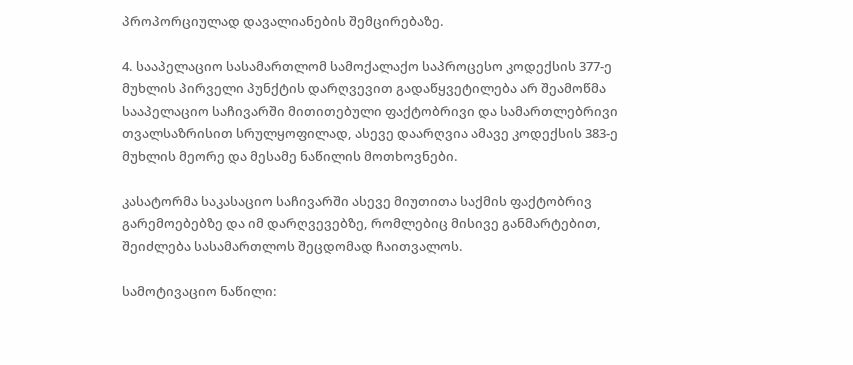პროპორციულად დავალიანების შემცირებაზე.

4. სააპელაციო სასამართლომ სამოქალაქო საპროცესო კოდექსის 377-ე მუხლის პირველი პუნქტის დარღვევით გადაწყვეტილება არ შეამოწმა სააპელაციო საჩივარში მითითებული ფაქტობრივი და სამართლებრივი თვალსაზრისით სრულყოფილად, ასევე დაარღვია ამავე კოდექსის 383-ე მუხლის მეორე და მესამე ნაწილის მოთხოვნები.

კასატორმა საკასაციო საჩივარში ასევე მიუთითა საქმის ფაქტობრივ გარემოებებზე და იმ დარღვევებზე, რომლებიც მისივე განმარტებით, შეიძლება სასამართლოს შეცდომად ჩაითვალოს.

სამოტივაციო ნაწილი: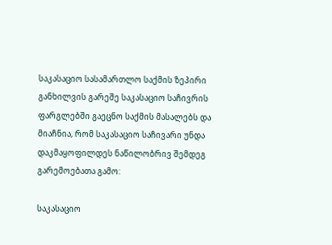საკასაციო სასამართლო საქმის ზეპირი განხილვის გარეშე საკასაციო საჩივრის ფარგლებში გაეცნო საქმის მასალებს და მიაჩნია, რომ საკასაციო საჩივარი უნდა დაკმაყოფილდეს ნაწილობრივ შემდეგ გარემოებათა გამო:

საკასაციო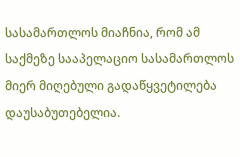სასამართლოს მიაჩნია, რომ ამ საქმეზე სააპელაციო სასამართლოს მიერ მიღებული გადაწყვეტილება დაუსაბუთებელია.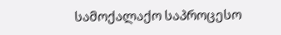სამოქალაქო საპროცესო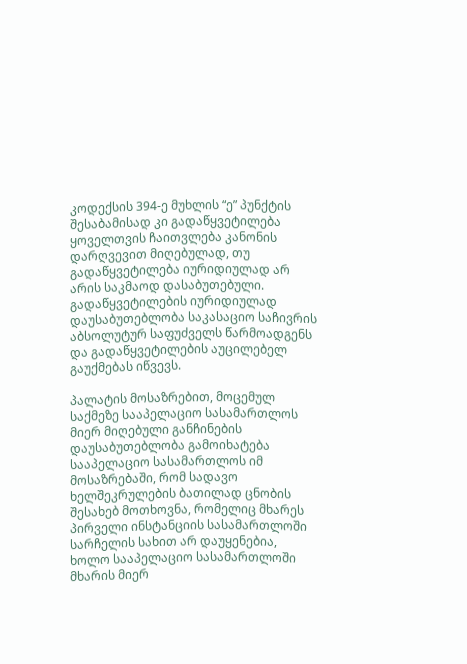კოდექსის 394-ე მუხლის “ე” პუნქტის შესაბამისად კი გადაწყვეტილება ყოველთვის ჩაითვლება კანონის დარღვევით მიღებულად, თუ გადაწყვეტილება იურიდიულად არ არის საკმაოდ დასაბუთებული. გადაწყვეტილების იურიდიულად დაუსაბუთებლობა საკასაციო საჩივრის აბსოლუტურ საფუძველს წარმოადგენს და გადაწყვეტილების აუცილებელ გაუქმებას იწვევს.

პალატის მოსაზრებით, მოცემულ საქმეზე სააპელაციო სასამართლოს მიერ მიღებული განჩინების დაუსაბუთებლობა გამოიხატება სააპელაციო სასამართლოს იმ მოსაზრებაში, რომ სადავო ხელშეკრულების ბათილად ცნობის შესახებ მოთხოვნა, რომელიც მხარეს პირველი ინსტანციის სასამართლოში სარჩელის სახით არ დაუყენებია, ხოლო სააპელაციო სასამართლოში მხარის მიერ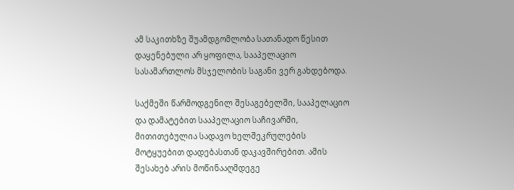ამ საკითხზე შუამდგომლობა სათანადო წესით დაყენებული არ ყოფილა, სააპელაციო სასამართლოს მსჯელობის საგანი ვერ გახდებოდა.

საქმეში წარმოდგენილ შესაგებელში, სააპელაციო და დამატებით სააპელაციო საჩივარში, მითითებულია სადავო ხელშეკრულების მოტყუებით დადებასთან დაკავშირებით. ამის შესახებ არის მოწინააღმდეგე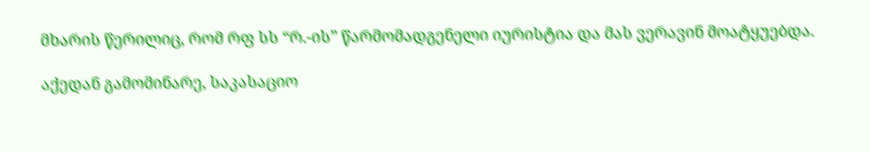მხარის წერილიც, რომ რფ სს “რ.-ის” წარმომადგენელი იურისტია და მას ვერავინ მოატყუებდა.

აქედან გამომინარე, საკასაციო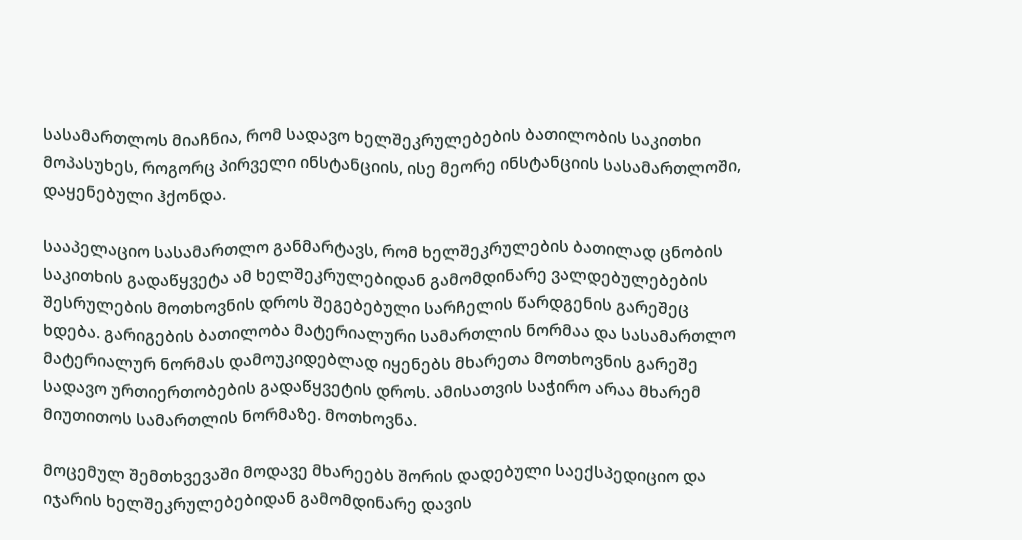სასამართლოს მიაჩნია, რომ სადავო ხელშეკრულებების ბათილობის საკითხი მოპასუხეს, როგორც პირველი ინსტანციის, ისე მეორე ინსტანციის სასამართლოში, დაყენებული ჰქონდა.

სააპელაციო სასამართლო განმარტავს, რომ ხელშეკრულების ბათილად ცნობის საკითხის გადაწყვეტა ამ ხელშეკრულებიდან გამომდინარე ვალდებულებების შესრულების მოთხოვნის დროს შეგებებული სარჩელის წარდგენის გარეშეც ხდება. გარიგების ბათილობა მატერიალური სამართლის ნორმაა და სასამართლო მატერიალურ ნორმას დამოუკიდებლად იყენებს მხარეთა მოთხოვნის გარეშე სადავო ურთიერთობების გადაწყვეტის დროს. ამისათვის საჭირო არაა მხარემ მიუთითოს სამართლის ნორმაზე. მოთხოვნა.

მოცემულ შემთხვევაში მოდავე მხარეებს შორის დადებული საექსპედიციო და იჯარის ხელშეკრულებებიდან გამომდინარე დავის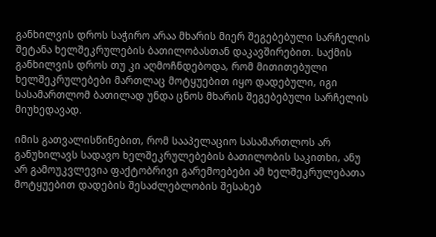განხილვის დროს საჭირო არაა მხარის მიერ შეგებებული სარჩელის შეტანა ხელშეკრულების ბათილობასთან დაკავშირებით. საქმის განხილვის დროს თუ კი აღმოჩნდებოდა, რომ მითითებული ხელშეკრულებები მართლაც მოტყუებით იყო დადებული, იგი სასამართლომ ბათილად უნდა ცნოს მხარის შეგებებული სარჩელის მიუხედავად.

იმის გათვალისწინებით, რომ სააპელაციო სასამართლოს არ განუხილავს სადავო ხელშეკრულებების ბათილობის საკითხი, ანუ არ გამოუკვლევია ფაქტობრივი გარემოებები ამ ხელშეკრულებათა მოტყუებით დადების შესაძლებლობის შესახებ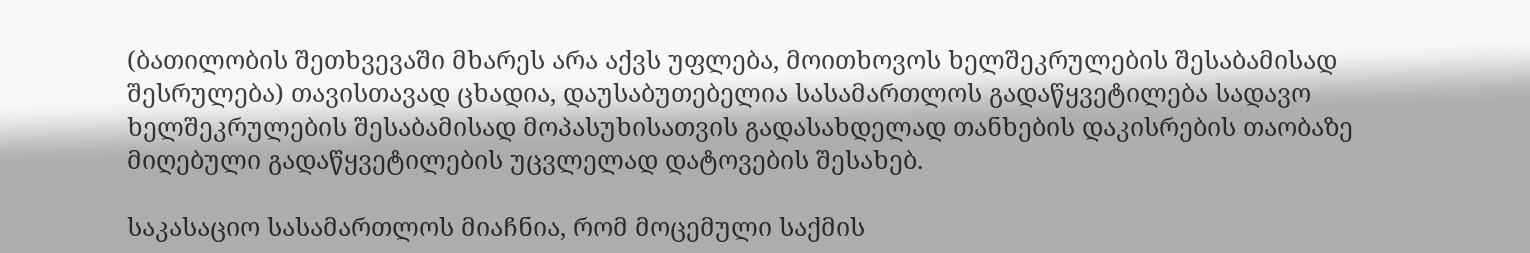(ბათილობის შეთხვევაში მხარეს არა აქვს უფლება, მოითხოვოს ხელშეკრულების შესაბამისად შესრულება) თავისთავად ცხადია, დაუსაბუთებელია სასამართლოს გადაწყვეტილება სადავო ხელშეკრულების შესაბამისად მოპასუხისათვის გადასახდელად თანხების დაკისრების თაობაზე მიღებული გადაწყვეტილების უცვლელად დატოვების შესახებ.

საკასაციო სასამართლოს მიაჩნია, რომ მოცემული საქმის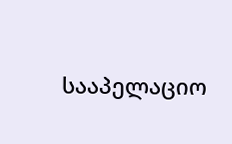სააპელაციო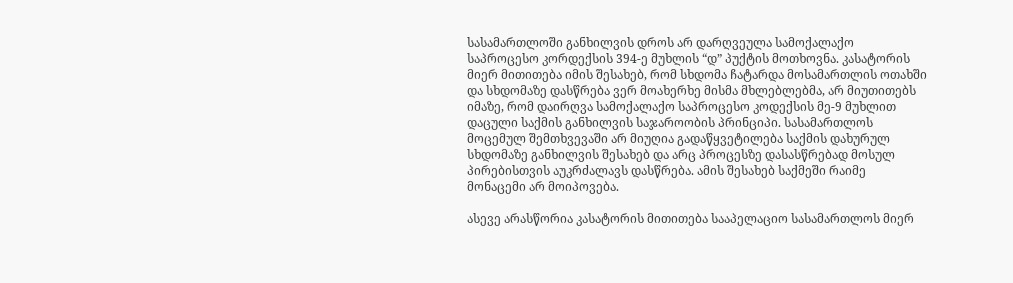სასამართლოში განხილვის დროს არ დარღვეულა სამოქალაქო საპროცესო კორდექსის 394-ე მუხლის “დ” პუქტის მოთხოვნა. კასატორის მიერ მითითება იმის შესახებ, რომ სხდომა ჩატარდა მოსამართლის ოთახში და სხდომაზე დასწრება ვერ მოახერხე მისმა მხლებლებმა, არ მიუთითებს იმაზე, რომ დაირღვა სამოქალაქო საპროცესო კოდექსის მე-9 მუხლით დაცული საქმის განხილვის საჯაროობის პრინციპი. სასამართლოს მოცემულ შემთხვევაში არ მიუღია გადაწყვეტილება საქმის დახურულ სხდომაზე განხილვის შესახებ და არც პროცესზე დასასწრებად მოსულ პირებისთვის აუკრძალავს დასწრება. ამის შესახებ საქმეში რაიმე მონაცემი არ მოიპოვება.

ასევე არასწორია კასატორის მითითება სააპელაციო სასამართლოს მიერ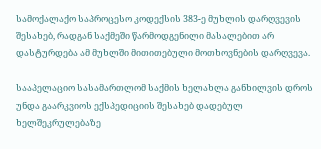სამოქალაქო საპროცესო კოდექსის 383-ე მუხლის დარღვევის შესახებ, რადგან საქმეში წარმოდგენილი მასალებით არ დასტურდება ამ მუხლში მითითებული მოთხოვნების დარღვევა.

სააპელაციო სასამართლომ საქმის ხელახლა განხილვის დროს უნდა გაარკვიოს ექსპედიციის შესახებ დადებულ ხელშეკრულებაზე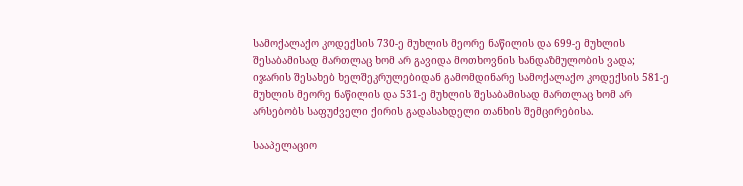სამოქალაქო კოდექსის 730-ე მუხლის მეორე ნაწილის და 699-ე მუხლის შესაბამისად მართლაც ხომ არ გავიდა მოთხოვნის ხანდაზმულობის ვადა; იჯარის შესახებ ხელშეკრულებიდან გამომდინარე სამოქალაქო კოდექსის 581-ე მუხლის მეორე ნაწილის და 531-ე მუხლის შესაბამისად მართლაც ხომ არ არსებობს საფუძველი ქირის გადასახდელი თანხის შემცირებისა.

სააპელაციო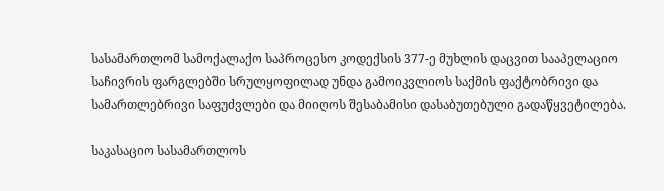სასამართლომ სამოქალაქო საპროცესო კოდექსის 377-ე მუხლის დაცვით სააპელაციო საჩივრის ფარგლებში სრულყოფილად უნდა გამოიკვლიოს საქმის ფაქტობრივი და სამართლებრივი საფუძვლები და მიიღოს შესაბამისი დასაბუთებული გადაწყვეტილება.

საკასაციო სასამართლოს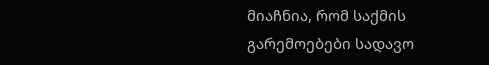მიაჩნია, რომ საქმის გარემოებები სადავო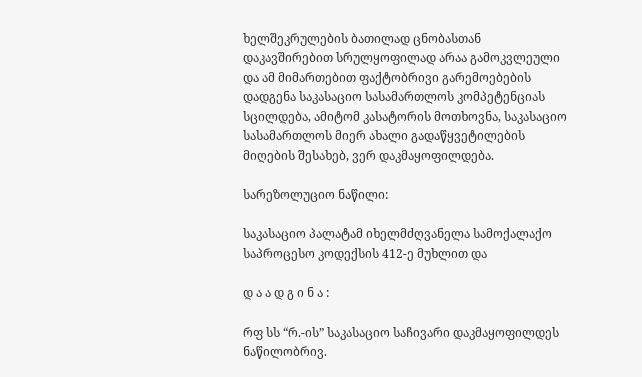ხელშეკრულების ბათილად ცნობასთან დაკავშირებით სრულყოფილად არაა გამოკვლეული და ამ მიმართებით ფაქტობრივი გარემოებების დადგენა საკასაციო სასამართლოს კომპეტენციას სცილდება, ამიტომ კასატორის მოთხოვნა, საკასაციო სასამართლოს მიერ ახალი გადაწყვეტილების მიღების შესახებ, ვერ დაკმაყოფილდება.

სარეზოლუციო ნაწილი:

საკასაციო პალატამ იხელმძღვანელა სამოქალაქო საპროცესო კოდექსის 412-ე მუხლით და

დ ა ა დ გ ი ნ ა :

რფ სს “რ.-ის” საკასაციო საჩივარი დაკმაყოფილდეს ნაწილობრივ.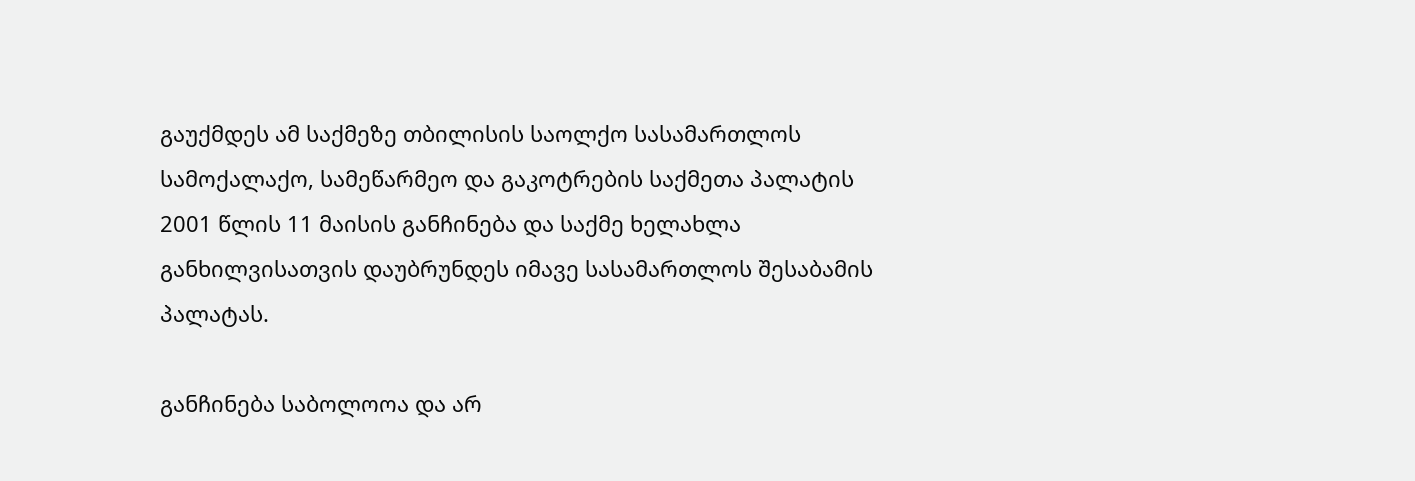გაუქმდეს ამ საქმეზე თბილისის საოლქო სასამართლოს სამოქალაქო, სამეწარმეო და გაკოტრების საქმეთა პალატის 2001 წლის 11 მაისის განჩინება და საქმე ხელახლა განხილვისათვის დაუბრუნდეს იმავე სასამართლოს შესაბამის პალატას.

განჩინება საბოლოოა და არ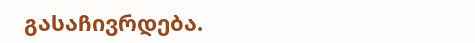გასაჩივრდება.